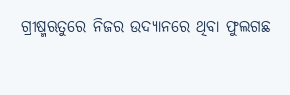ଗ୍ରୀଷ୍ମଋତୁରେ ନିଜର ଉଦ୍ୟାନରେ ଥିବା ଫୁଲଗଛ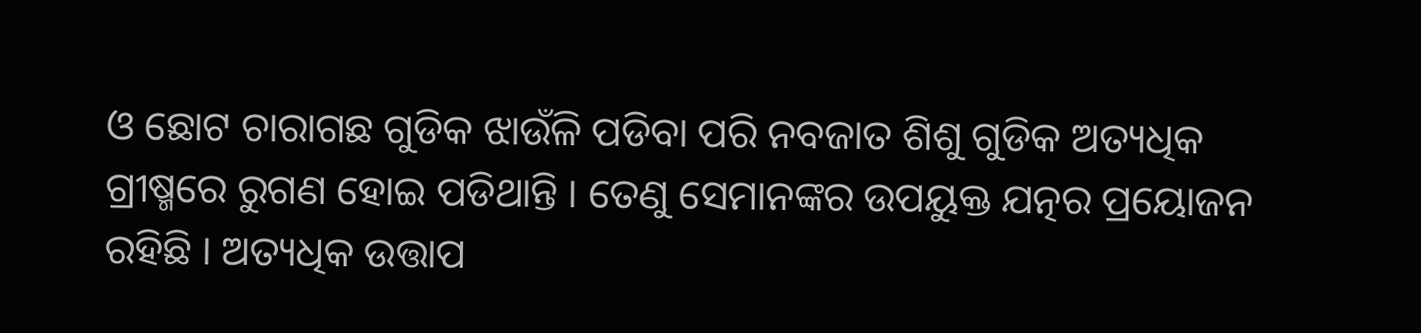ଓ ଛୋଟ ଚାରାଗଛ ଗୁଡିକ ଝାଉଁଳି ପଡିବା ପରି ନବଜାତ ଶିଶୁ ଗୁଡିକ ଅତ୍ୟଧିକ ଗ୍ରୀଷ୍ମରେ ରୁଗଣ ହୋଇ ପଡିଥାନ୍ତି । ତେଣୁ ସେମାନଙ୍କର ଉପୟୁକ୍ତ ଯତ୍ନର ପ୍ରୟୋଜନ ରହିଛି । ଅତ୍ୟଧିକ ଉତ୍ତାପ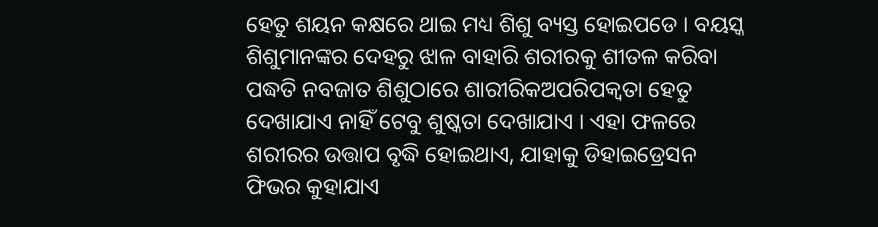ହେତୁ ଶୟନ କକ୍ଷରେ ଥାଇ ମଧ୍ୟ ଶିଶୁ ବ୍ୟସ୍ତ ହୋଇପଡେ । ବୟସ୍କ ଶିଶୁମାନଙ୍କର ଦେହରୁ ଝାଳ ବାହାରି ଶରୀରକୁ ଶୀତଳ କରିବା ପଦ୍ଧତି ନବଜାତ ଶିଶୁଠାରେ ଶାରୀରିକଅପରିପକ୍ଵତା ହେତୁ ଦେଖାଯାଏ ନାହିଁ ଟେବୁ ଶୁଷ୍କତା ଦେଖାଯାଏ । ଏହା ଫଳରେ ଶରୀରର ଉତ୍ତାପ ବୃଦ୍ଧି ହୋଇଥାଏ, ଯାହାକୁ ଡିହାଇଡ୍ରେସନ ଫିଭର କୁହାଯାଏ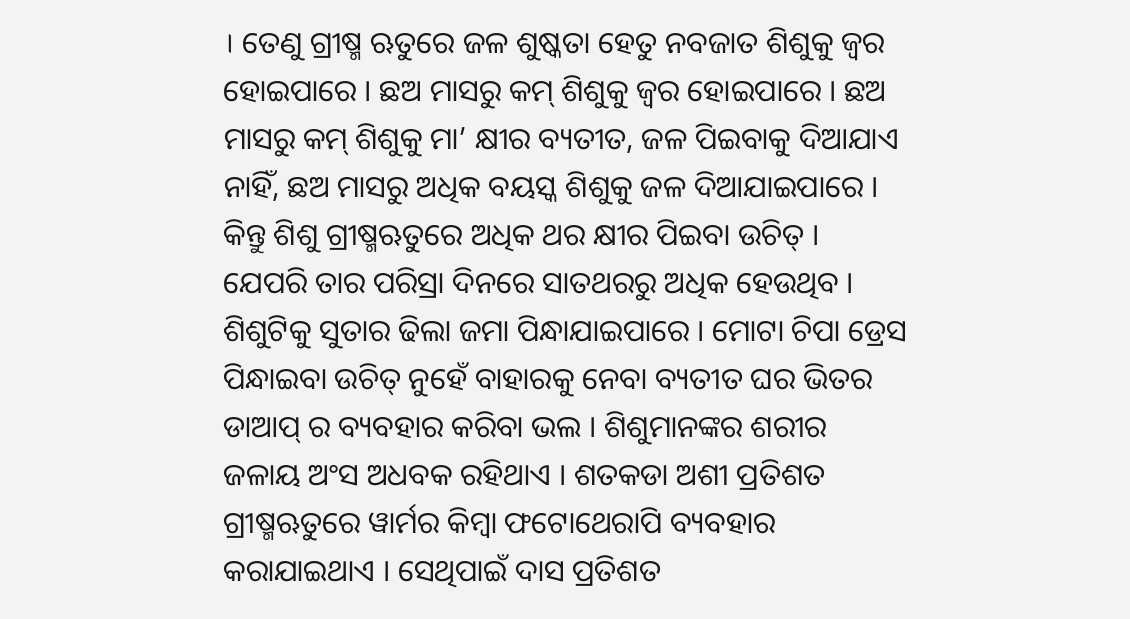। ତେଣୁ ଗ୍ରୀଷ୍ମ ଋତୁରେ ଜଳ ଶୁଷ୍କତା ହେତୁ ନବଜାତ ଶିଶୁକୁ ଜ୍ଵର ହୋଇପାରେ । ଛଅ ମାସରୁ କମ୍ ଶିଶୁକୁ ଜ୍ଵର ହୋଇପାରେ । ଛଅ ମାସରୁ କମ୍ ଶିଶୁକୁ ମା’ କ୍ଷୀର ବ୍ୟତୀତ, ଜଳ ପିଇବାକୁ ଦିଆଯାଏ ନାହିଁ, ଛଅ ମାସରୁ ଅଧିକ ବୟସ୍କ ଶିଶୁକୁ ଜଳ ଦିଆଯାଇପାରେ । କିନ୍ତୁ ଶିଶୁ ଗ୍ରୀଷ୍ମଋତୁରେ ଅଧିକ ଥର କ୍ଷୀର ପିଇବା ଉଚିତ୍ । ଯେପରି ତାର ପରିସ୍ରା ଦିନରେ ସାତଥରରୁ ଅଧିକ ହେଉଥିବ । ଶିଶୁଟିକୁ ସୁତାର ଢିଲା ଜମା ପିନ୍ଧାଯାଇପାରେ । ମୋଟା ଚିପା ଡ୍ରେସ ପିନ୍ଧାଇବା ଉଚିତ୍ ନୁହେଁ ବାହାରକୁ ନେବା ବ୍ୟତୀତ ଘର ଭିତର ଡାଆପ୍ ର ବ୍ୟବହାର କରିବା ଭଲ । ଶିଶୁମାନଙ୍କର ଶରୀର ଜଳାୟ ଅଂସ ଅଧବକ ରହିଥାଏ । ଶତକଡା ଅଶୀ ପ୍ରତିଶତ ଗ୍ରୀଷ୍ମଋତୁରେ ୱାର୍ମର କିମ୍ବା ଫଟୋଥେରାପି ବ୍ୟବହାର କରାଯାଇଥାଏ । ସେଥିପାଇଁ ଦାସ ପ୍ରତିଶତ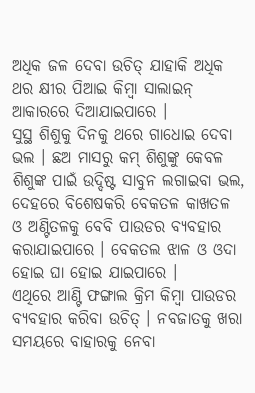ଅଧିକ ଜଳ ଦେବା ଉଚିତ୍ ଯାହାକି ଅଧିକ ଥର କ୍ଷୀର ପିଆଇ କିମ୍ବା ସାଲାଇନ୍ ଆକାରରେ ଦିଆଯାଇପାରେ ।
ସୁସ୍ଥ ଶିଶୁକୁ ଦିନକୁ ଥରେ ଗାଧୋଇ ଦେବା ଭଲ । ଛଅ ମାସରୁ କମ୍ ଶିଶୁଙ୍କୁ କେବଳ ଶିଶୁଙ୍କ ପାଇଁ ଉଦ୍ଦିଷ୍ଟ ସାବୁନ ଲଗାଇବା ଭଲ, ଦେହରେ ବିଶେଷକରି ବେକତଳ କାଖତଳ ଓ ଅଣ୍ଟିତଳକୁ ବେବି ପାଉଡର ବ୍ୟବହାର କରାଯାଇପାରେ । ବେକତଲ ଝାଳ ଓ ଓଦା ହୋଇ ଘା ହୋଇ ଯାଇପାରେ ।
ଏଥିରେ ଆଣ୍ଟି ଫଙ୍ଗାଲ କ୍ରିମ କିମ୍ବା ପାଉଡର ବ୍ୟବହାର କରିବା ଉଚିତ୍ । ନବଜାତକୁ ଖରା ସମୟରେ ବାହାରକୁ ନେବା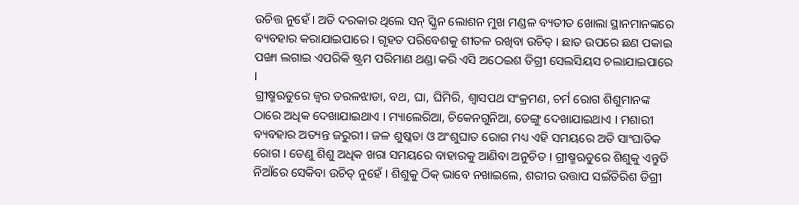ଉଚିତ୍ତ ନୁହେଁ । ଅତି ଦରକାର ଥିଲେ ସନ୍ ସ୍କ୍ରିନ ଲୋଶନ ମୁଖ ମଣ୍ଡଳ ବ୍ୟତୀତ ଖୋଲା ସ୍ଥାନମାନଙ୍କରେ ବ୍ୟବହାର କରାଯାଇପାରେ । ଗୃହତ ପରିବେଶକୁ ଶୀତଳ ରଖିବା ଉଚିତ୍ । ଛାତ ଉପରେ ଛଣ ପକାଇ ପଙ୍ଖା ଲଗାଇ ଏପରିକି ଷ୍ଟ୍ରମ ପରିମାଣ ଥଣ୍ଡା କରି ଏସି ଅଠେଇଶ ଡିଗ୍ରୀ ସେଲସିୟସ ଚଲାଯାଇପାରେ ।
ଗ୍ରୀଷ୍ମଋତୁରେ ଜ୍ଵର ତରଳଝାଡା, ବଥ, ଘା, ଘିମିରି, ଶ୍ଵାସପଥ ସଂକ୍ରମଣ, ଚର୍ମ ରୋଗ ଶିଶୁମାନଙ୍କ ଠାରେ ଅଧିକ ଦେଖାଯାଇଥାଏ । ମ୍ୟାଲେରିଆ, ଚିକେନଗୁନିଆ, ଡେଙ୍ଗୁ ଦେଖାଯାଇଥାଏ । ମଶାରୀ ବ୍ୟବହାର ଅତ୍ୟନ୍ତ ଜରୁରୀ । ଜଳ ଶୁଷ୍କତା ଓ ଅଂଶୁଘାତ ରୋଗ ମଧ୍ୟ ଏହି ସମୟରେ ଅତି ସାଂଘାତିକ ରୋଗ । ତେଣୁ ଶିଶୁ ଅଧିକ ଖରା ସମୟରେ ବାହାରକୁ ଆଣିବା ଅନୁଚିତ । ଗ୍ରୀଷ୍ମଋତୁରେ ଶିଶୁକୁ ଏନ୍ତୁଡି ନିଆଁରେ ସେକିବା ଉଚିତ୍ ନୁହେଁ । ଶିଶୁକୁ ଠିକ୍ ଭାବେ ନଖାଇଲେ, ଶରୀର ଉତ୍ତାପ ସଇଁତିରିଶ ଡିଗ୍ରୀ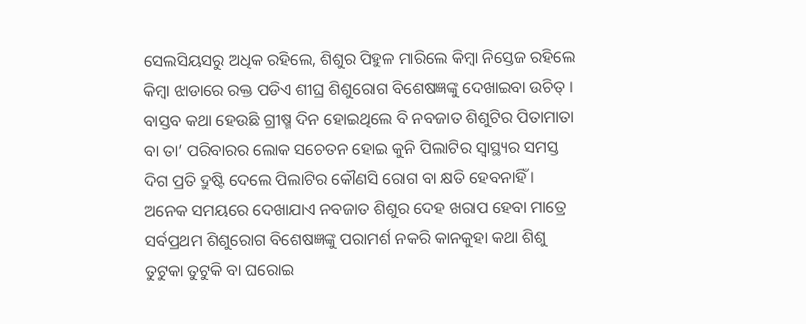ସେଲସିୟସରୁ ଅଧିକ ରହିଲେ, ଶିଶୁର ପିହୁଳ ମାରିଲେ କିମ୍ବା ନିସ୍ତେଜ ରହିଲେ କିମ୍ବା ଝାଡାରେ ରକ୍ତ ପଡିଏ ଶୀଘ୍ର ଶିଶୁରୋଗ ବିଶେଷଜ୍ଞଙ୍କୁ ଦେଖାଇବା ଉଚିତ୍ । ବାସ୍ତବ କଥା ହେଉଛି ଗ୍ରୀଷ୍ମ ଦିନ ହୋଇଥିଲେ ବି ନବଜାତ ଶିଶୁଟିର ପିତାମାତା ବା ତା’ ପରିବାରର ଲୋକ ସଚେତନ ହୋଇ କୁନି ପିଲାଟିର ସ୍ଵାସ୍ଥ୍ୟର ସମସ୍ତ ଦିଗ ପ୍ରତି ଦ୍ରୁଷ୍ଟି ଦେଲେ ପିଲାଟିର କୌଣସି ରୋଗ ବା କ୍ଷତି ହେବନାହିଁ । ଅନେକ ସମୟରେ ଦେଖାଯାଏ ନବଜାତ ଶିଶୁର ଦେହ ଖରାପ ହେବା ମାତ୍ରେ ସର୍ବପ୍ରଥମ ଶିଶୁରୋଗ ବିଶେଷଜ୍ଞଙ୍କୁ ପରାମର୍ଶ ନକରି କାନକୁହା କଥା ଶିଶୁ ତୁଟୁକା ତୁଟୁକି ବା ଘରୋଇ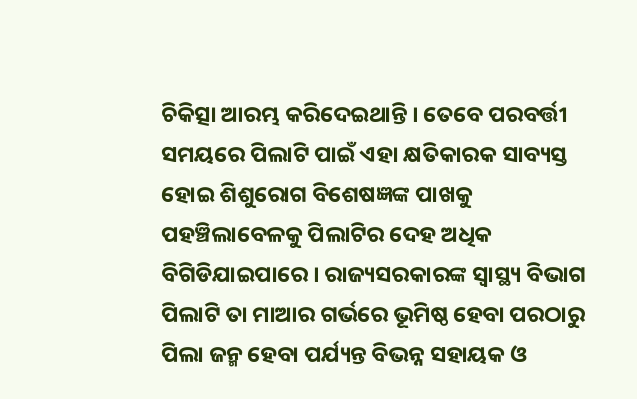ଚିକିତ୍ସା ଆରମ୍ଭ କରିଦେଇଥାନ୍ତି । ତେବେ ପରବର୍ତ୍ତୀ ସମୟରେ ପିଲାଟି ପାଇଁ ଏହା କ୍ଷତିକାରକ ସାବ୍ୟସ୍ତ ହୋଇ ଶିଶୁରୋଗ ବିଶେଷଜ୍ଞଙ୍କ ପାଖକୁ ପହଞ୍ଚିଲାବେଳକୁ ପିଲାଟିର ଦେହ ଅଧିକ ବିଗିଡିଯାଇପାରେ । ରାଜ୍ୟସରକାରଙ୍କ ସ୍ୱାସ୍ଥ୍ୟ ବିଭାଗ ପିଲାଟି ତା ମାଆର ଗର୍ଭରେ ଭୂମିଷ୍ଠ ହେବା ପରଠାରୁ ପିଲା ଜନ୍ମ ହେବା ପର୍ଯ୍ୟନ୍ତ ବିଭନ୍ନ ସହାୟକ ଓ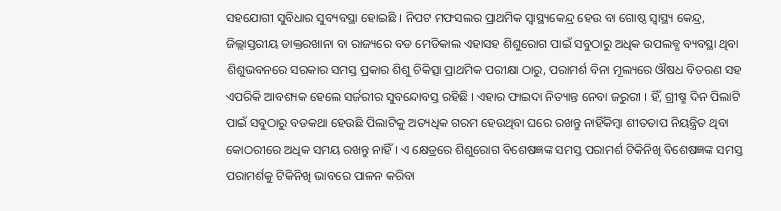ସହଯୋଗୀ ସୁବିଧାର ସୁବ୍ୟବସ୍ଥା ହୋଇଛି । ନିପଟ ମଫସଲର ପ୍ରାଥମିକ ସ୍ୱାସ୍ଥ୍ୟକେନ୍ଦ୍ର ହେଉ ବା ଗୋଷ୍ଠ ସ୍ୱାସ୍ଥ୍ୟ କେନ୍ଦ୍ର, ଜିଲ୍ଲାସ୍ତରୀୟ ଡାକ୍ତରଖାନା ବା ରାଜ୍ୟରେ ବଡ ମେଡିକାଲ ଏହାସହ ଶିଶୁରୋଗ ପାଇଁ ସବୁଠାରୁ ଅଧିକ ଉପଲବ୍ଧ ବ୍ୟବସ୍ଥା ଥିବା ଶିଶୁଭବନରେ ସରକାର ସମସ୍ତ ପ୍ରକାର ଶିଶୁ ଚିକିତ୍ସା ପ୍ରାଥମିକ ପରୀକ୍ଷା ଠାରୁ, ପରାମର୍ଶ ବିନା ମୂଲ୍ୟରେ ଔଷଧ ବିତରଣ ସହ ଏପରିକି ଆବଶ୍ୟକ ହେଲେ ସର୍ଜରୀର ସୁବନ୍ଦୋବସ୍ତ ରହିଛି । ଏହାର ଫାଇଦା ନିତ୍ୟାନ୍ତ ନେବା ଜରୁରୀ । ହିଁ, ଗ୍ରୀଷ୍ମ ଦିନ ପିଲାଟି ପାଇଁ ସବୁଠାରୁ ବଡକଥା ହେଉଛି ପିଲାଟିକୁ ଅତ୍ୟଧିକ ଗରମ ହେଉଥିବା ଘରେ ରଖନ୍ତୁ ନାହିଁକିମ୍ବା ଶୀତତାପ ନିୟନ୍ତ୍ରିତ ଥିବା କୋଠରୀରେ ଅଧିକ ସମୟ ରଖନ୍ତୁ ନାହିଁ । ଏ କ୍ଷେତ୍ରରେ ଶିଶୁରୋଗ ବିଶେଷଜ୍ଞଙ୍କ ସମସ୍ତ ପରାମର୍ଶ ଟିକିନିଖି ବିଶେଷଜ୍ଞଙ୍କ ସମସ୍ତ ପରାମର୍ଶକୁ ଟିକିନିଖି ଭାବରେ ପାଳନ କରିବା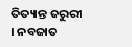ତିତ୍ୟାନ୍ତ ଜରୁରୀ । ନବଜାତ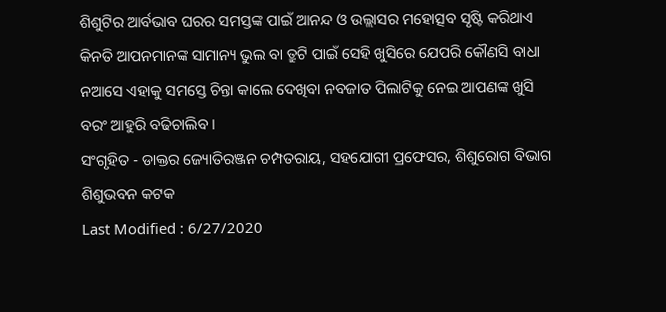ଶିଶୁଟିର ଆର୍ବଭାବ ଘରର ସମସ୍ତଙ୍କ ପାଇଁ ଆନନ୍ଦ ଓ ଉଲ୍ଲାସର ମହୋତ୍ସବ ସୃଷ୍ଟି କରିଥାଏ କିନତି ଆପନମାନଙ୍କ ସାମାନ୍ୟ ଭୁଲ ବା ତ୍ରୁଟି ପାଇଁ ସେହି ଖୁସିରେ ଯେପରି କୌଣସି ବାଧା ନଆସେ ଏହାକୁ ସମସ୍ତେ ଚିନ୍ତା କାଲେ ଦେଖିବା ନବଜାତ ପିଲାଟିକୁ ନେଇ ଆପଣଙ୍କ ଖୁସି ବରଂ ଆହୁରି ବଢିଚାଲିବ ।
ସଂଗୃହିତ - ଡାକ୍ତର ଜ୍ୟୋତିରଞ୍ଜନ ଚମ୍ପତରାୟ, ସହଯୋଗୀ ପ୍ରଫେସର, ଶିଶୁରୋଗ ବିଭାଗ ଶିଶୁଭବନ କଟକ
Last Modified : 6/27/2020